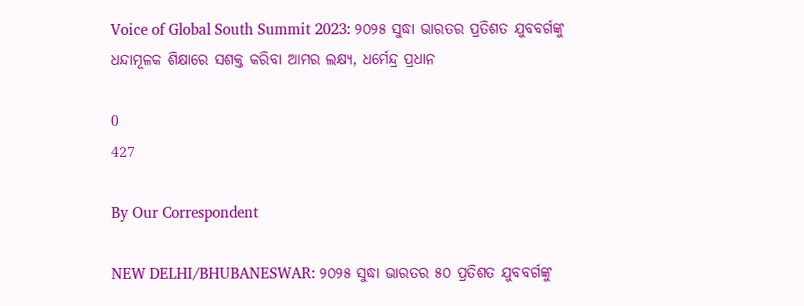Voice of Global South Summit 2023: ୨୦୨୫ ସୁଦ୍ଧା ଭାରତର ପ୍ରତିଶତ ଯୁବବର୍ଗଙ୍କୁ ଧନ୍ଦାମୂଳକ ଶିକ୍ଷାରେ ସଶକ୍ତ କରିବା ଆମର ଲକ୍ଷ୍ୟ, ଧର୍ମେନ୍ଦ୍ର ପ୍ରଧାନ

0
427

By Our Correspondent

NEW DELHI/BHUBANESWAR: ୨୦୨୫ ସୁଦ୍ଧା ଭାରତର ୫୦ ପ୍ରତିଶତ ଯୁବବର୍ଗଙ୍କୁ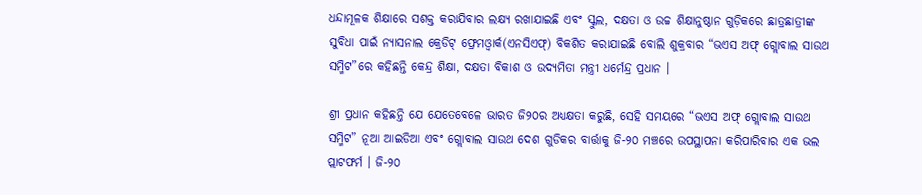ଧନ୍ଦାମୂଳକ ଶିକ୍ଷାରେ ସଶକ୍ତ କରାଯିବାର ଲକ୍ଷ୍ୟ ରଖାଯାଇଛି ଏବଂ ସ୍କୁଲ, ଦକ୍ଷତା ଓ ଉଚ୍ଚ ଶିକ୍ଷାନୁଷ୍ଠାନ ଗୁଡ଼ିକରେ ଛାତ୍ରଛାତ୍ରୀଙ୍କ ସୁବିଧା ପାଇଁ ନ୍ୟାସନାଲ କ୍ରେଡିଟ୍ ଫ୍ରେମଓ୍ୱାର୍କ(ଏନସିଏଫ୍) ବିକଶିତ କରାଯାଇଛି ବୋଲି ଶୁକ୍ରବାର “ଭଏସ ଅଫ୍ ଗ୍ଲୋବାଲ ସାଉଥ ସମ୍ମିଟ”ରେ କହିଛନ୍ତି କେନ୍ଦ୍ର ଶିକ୍ଷା, ଦକ୍ଷତା ବିକାଶ ଓ ଉଦ୍ୟମିତା ମନ୍ତ୍ରୀ ଧର୍ମେନ୍ଦ୍ର ପ୍ରଧାନ ।

ଶ୍ରୀ ପ୍ରଧାନ କହିଛନ୍ତି ଯେ ଯେତେବେଳେ ଭାରତ ଜି୨୦ର ଅଧ୍ୟକ୍ଷତା କରୁଛି, ସେହି ସମୟରେ “ଭଏସ ଅଫ୍ ଗ୍ଲୋବାଲ ସାଉଥ ସମ୍ମିଟ” ନୂଆ ଆଇଡିଆ ଏବଂ ଗ୍ଲୋବାଲ ସାଉଥ ଦେଶ ଗୁଡିକର ବାର୍ତ୍ତାକୁ ଜି-୨୦ ମଞ୍ଚରେ ଉପସ୍ଥାପନା କରିପାରିବାର ଏକ ଭଲ ପ୍ଲାଟଫର୍ମ । ଜି-୨୦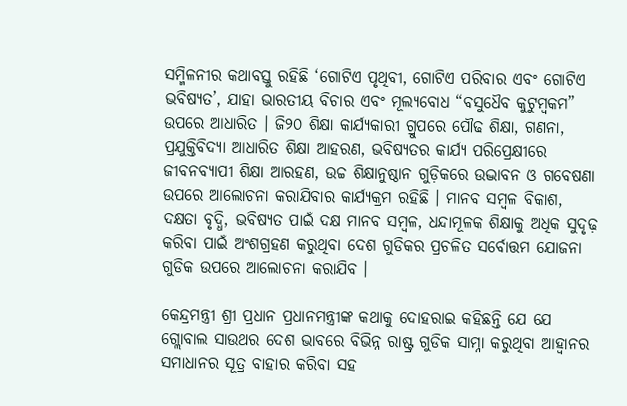ସମ୍ମିଳନୀର କଥାବସ୍ତୁ ରହିଛି ‘ଗୋଟିଏ ପୃଥିବୀ, ଗୋଟିଏ ପରିବାର ଏବଂ ଗୋଟିଏ ଭବିଷ୍ୟତ’, ଯାହା ଭାରତୀୟ ବିଚାର ଏବଂ ମୂଲ୍ୟବୋଧ “ବସୁଧୈବ କୁଟୁମ୍ବକମ” ଉପରେ ଆଧାରିତ । ଜି୨୦ ଶିକ୍ଷା କାର୍ଯ୍ୟକାରୀ ଗ୍ରୁପରେ ପୌଢ ଶିକ୍ଷା, ଗଣନା, ପ୍ରଯୁକ୍ତିବିଦ୍ୟା ଆଧାରିତ ଶିକ୍ଷା ଆହରଣ, ଭବିଷ୍ୟତର କାର୍ଯ୍ୟ ପରିପ୍ରେକ୍ଷୀରେ ଜୀବନବ୍ୟାପୀ ଶିକ୍ଷା ଆରହଣ, ଉଚ୍ଚ ଶିକ୍ଷାନୁଷ୍ଠାନ ଗୁଡ଼ିକରେ ଉଦ୍ଭାବନ ଓ ଗବେଷଣା ଉପରେ ଆଲୋଚନା କରାଯିବାର କାର୍ଯ୍ୟକ୍ରମ ରହିଛି । ମାନବ ସମ୍ବଳ ବିକାଶ, ଦକ୍ଷତା ବୃଦ୍ଧି, ଭବିଷ୍ୟତ ପାଇଁ ଦକ୍ଷ ମାନବ ସମ୍ବଳ, ଧନ୍ଦାମୂଳକ ଶିକ୍ଷାକୁ ଅଧିକ ସୁଦୃଢ଼ କରିବା ପାଇଁ ଅଂଶଗ୍ରହଣ କରୁଥିବା ଦେଶ ଗୁଡିକର ପ୍ରଚଳିତ ସର୍ବୋତ୍ତମ ଯୋଜନା ଗୁଡିକ ଉପରେ ଆଲୋଚନା କରାଯିବ ।

କେନ୍ଦ୍ରମନ୍ତ୍ରୀ ଶ୍ରୀ ପ୍ରଧାନ ପ୍ରଧାନମନ୍ତ୍ରୀଙ୍କ କଥାକୁ ଦୋହରାଇ କହିଛନ୍ତି ଯେ ଯେ ଗ୍ଲୋବାଲ ସାଉଥର ଦେଶ ଭାବରେ ବିଭିନ୍ନ ରାଷ୍ଟ୍ର ଗୁଡିକ ସାମ୍ନା କରୁଥିବା ଆହ୍ୱାନର ସମାଧାନର ସୂତ୍ର ବାହାର କରିବା ସହ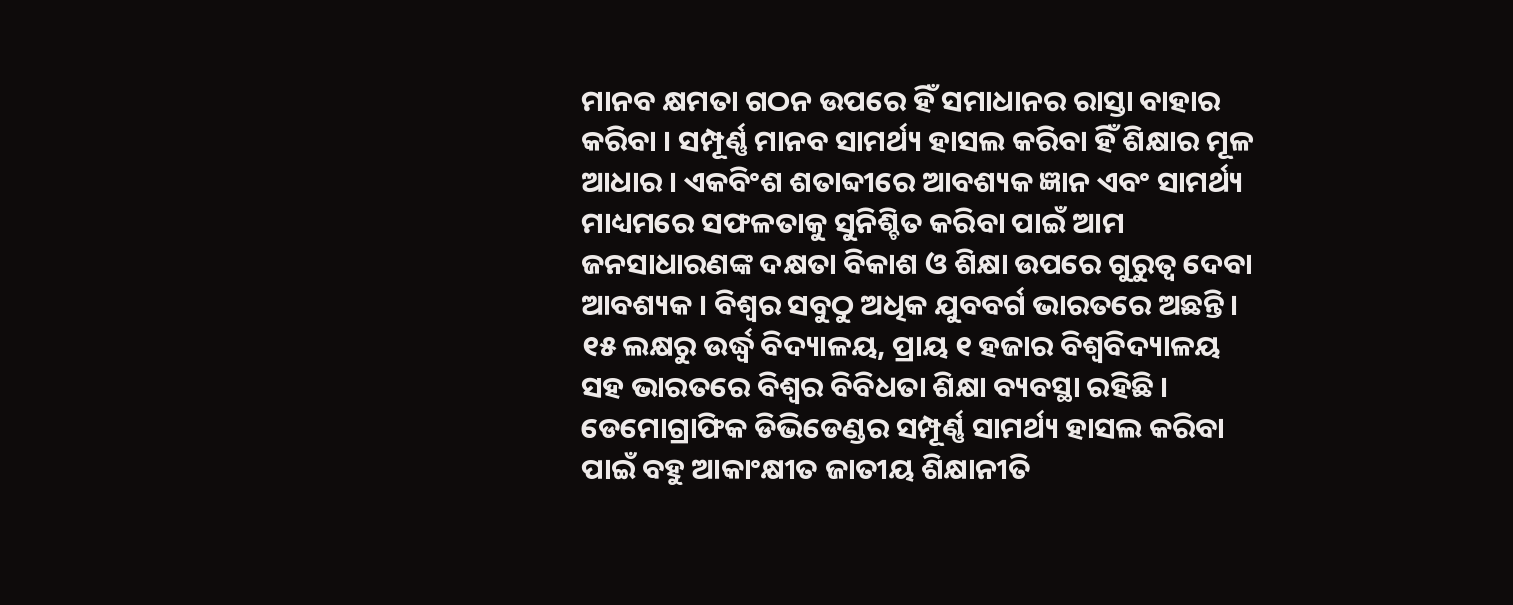ମାନବ କ୍ଷମତା ଗଠନ ଉପରେ ହିଁ ସମାଧାନର ରାସ୍ତା ବାହାର କରିବା । ସମ୍ପୂର୍ଣ୍ଣ ମାନବ ସାମର୍ଥ୍ୟ ହାସଲ କରିବା ହିଁ ଶିକ୍ଷାର ମୂଳ ଆଧାର । ଏକବିଂଶ ଶତାବ୍ଦୀରେ ଆବଶ୍ୟକ ଜ୍ଞାନ ଏବଂ ସାମର୍ଥ୍ୟ ମାଧ୍ୟମରେ ସଫଳତାକୁ ସୁନିଶ୍ଚିତ କରିବା ପାଇଁ ଆମ ଜନସାଧାରଣଙ୍କ ଦକ୍ଷତା ବିକାଶ ଓ ଶିକ୍ଷା ଉପରେ ଗୁରୁତ୍ୱ ଦେବା ଆବଶ୍ୟକ । ବିଶ୍ୱର ସବୁଠୁ ଅଧିକ ଯୁବବର୍ଗ ଭାରତରେ ଅଛନ୍ତି । ୧୫ ଲକ୍ଷରୁ ଉର୍ଦ୍ଧ୍ୱ ବିଦ୍ୟାଳୟ, ପ୍ରାୟ ୧ ହଜାର ବିଶ୍ୱବିଦ୍ୟାଳୟ ସହ ଭାରତରେ ବିଶ୍ୱର ବିବିଧତା ଶିକ୍ଷା ବ୍ୟବସ୍ଥା ରହିଛି । ଡେମୋଗ୍ରାଫିକ ଡିଭିଡେଣ୍ଡର ସମ୍ପୂର୍ଣ୍ଣ ସାମର୍ଥ୍ୟ ହାସଲ କରିବା ପାଇଁ ବହୁ ଆକାଂକ୍ଷୀତ ଜାତୀୟ ଶିକ୍ଷାନୀତି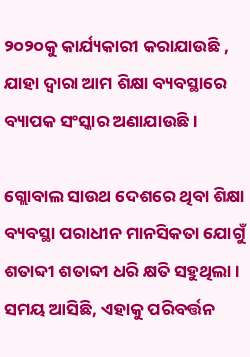୨୦୨୦କୁ କାର୍ଯ୍ୟକାରୀ କରାଯାଉଛି , ଯାହା ଦ୍ୱାରା ଆମ ଶିକ୍ଷା ବ୍ୟବସ୍ଥାରେ ବ୍ୟାପକ ସଂସ୍କାର ଅଣାଯାଉଛି ।

ଗ୍ଲୋବାଲ ସାଉଥ ଦେଶରେ ଥିବା ଶିକ୍ଷା ବ୍ୟବସ୍ଥା ପରାଧୀନ ମାନସିକତା ଯୋଗୁଁ ଶତାବ୍ଦୀ ଶତାବ୍ଦୀ ଧରି କ୍ଷତି ସହୁଥିଲା । ସମୟ ଆସିଛି, ଏହାକୁ ପରିବର୍ତ୍ତନ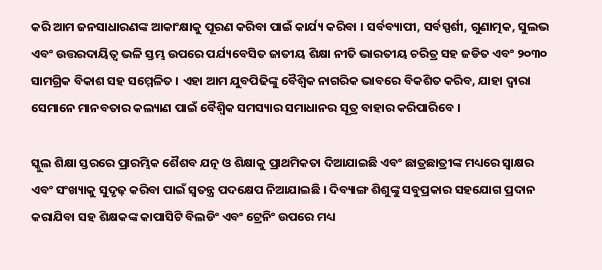କରି ଆମ ଜନସାଧାରଣଙ୍କ ଆକାଂକ୍ଷାକୁ ପୂରଣ କରିବା ପାଇଁ କାର୍ଯ୍ୟ କରିବା । ସର୍ବବ୍ୟାପୀ, ସର୍ବସ୍ପର୍ଶୀ, ଗୁଣାତ୍ମକ, ସୁଲଭ ଏବଂ ଉତ୍ତରଦାୟିତ୍ୱ ଭଳି ସ୍ତମ୍ଭ ଉପରେ ପର୍ଯ୍ୟବେସିତ ଜାତୀୟ ଶିକ୍ଷା ନୀତି ଭାରତୀୟ ଚରିତ୍ର ସହ ଜଡିତ ଏବଂ ୨୦୩୦ ସାମଗ୍ରିକ ବିକାଶ ସହ ସମ୍ମେଳିତ । ଏହା ଆମ ଯୁବପିଢିଙ୍କୁ ବୈଶ୍ୱିକ ନାଗରିକ ଭାବରେ ବିକଶିତ କରିବ, ଯାହା ଦ୍ୱାରା ସେମାନେ ମାନବତାର କଲ୍ୟାଣ ପାଇଁ ବୈଶ୍ୱିକ ସମସ୍ୟାର ସମାଧାନର ସୂତ୍ର ବାହାର କରିପାରିବେ ।

ସ୍କୁଲ ଶିକ୍ଷା ସ୍ତରରେ ପ୍ରାରମ୍ଭିକ ଶୈଶବ ଯତ୍ନ ଓ ଶିକ୍ଷାକୁ ପ୍ରାଥମିକତା ଦିଆଯାଇଛି ଏବଂ ଛାତ୍ରଛାତ୍ରୀଙ୍କ ମଧ୍ୟରେ ସ୍ୱାକ୍ଷର ଏବଂ ସଂଖ୍ୟାକୁ ସୁଦୃଢ଼ କରିବା ପାଇଁ ସ୍ୱତନ୍ତ୍ର ପଦକ୍ଷେପ ନିଆଯାଇଛି । ଦିବ୍ୟାଙ୍ଗ ଶିଶୁଙ୍କୁ ସବୁପ୍ରକାର ସହଯୋଗ ପ୍ରଦାନ କରାଯିବା ସହ ଶିକ୍ଷକଙ୍କ କାପାସିଟି ବିଲଡିଂ ଏବଂ ଟ୍ରେନିଂ ଉପରେ ମଧ୍ୟ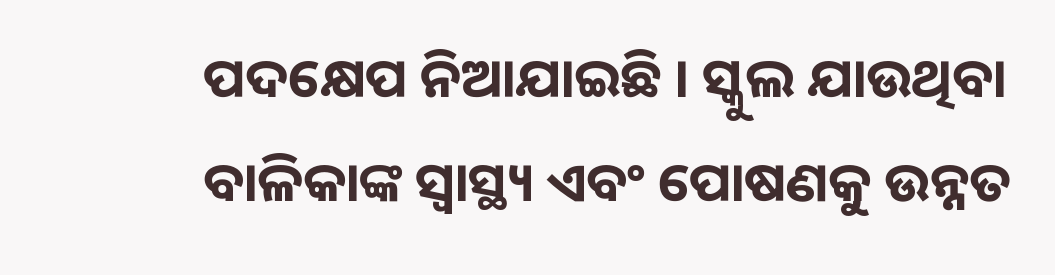ପଦକ୍ଷେପ ନିଆଯାଇଛି । ସ୍କୁଲ ଯାଉଥିବା ବାଳିକାଙ୍କ ସ୍ୱାସ୍ଥ୍ୟ ଏବଂ ପୋଷଣକୁ ଉନ୍ନତ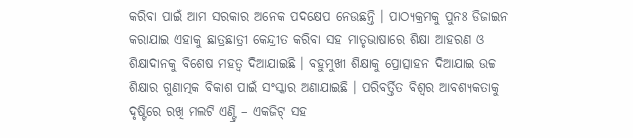କରିବା ପାଇଁ ଆମ ସରକାର ଅନେକ ପଦକ୍ଷେପ ନେଉଛନ୍ତି । ପାଠ୍ୟକ୍ରମକୁ ପୁନଃ ଡିଜାଇନ କରାଯାଇ ଏହାକୁ ଛାତ୍ରଛାତ୍ରୀ କେନ୍ଦ୍ରୀତ କରିବା ସହ ମାତୃଭାଷାରେ ଶିକ୍ଷା ଆହରଣ ଓ ଶିକ୍ଷାଦାନକୁ ବିଶେଷ ମହତ୍ୱ ଦିଆଯାଇଛି । ବହୁମୁଖୀ ଶିକ୍ଷାକୁ ପ୍ରୋତ୍ସାହନ ଦିଆଯାଇ ଉଚ୍ଚ ଶିକ୍ଷାର ଗୁଣାତ୍ମକ ବିକାଶ ପାଇଁ ସଂସ୍କାର ଅଣାଯାଇଛି । ପରିବର୍ତ୍ତିତ ବିଶ୍ୱର ଆବଶ୍ୟକତାକୁ ଦୃଷ୍ଟିରେ ରଖି ମଲଟି ଏଣ୍ଟ୍ରି – ଏକଜିଟ୍ ସହ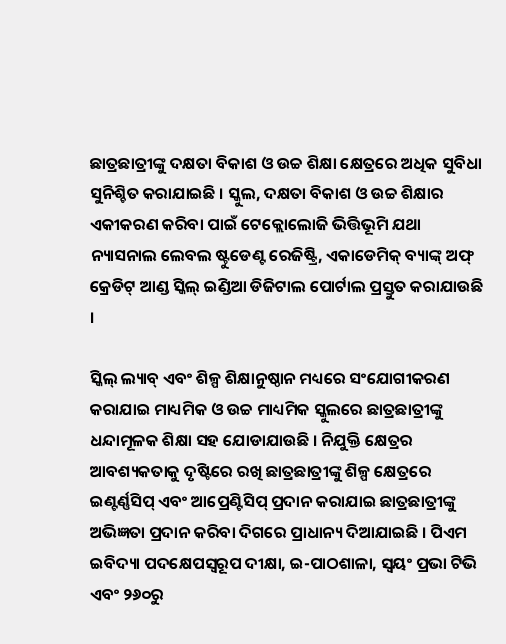ଛାତ୍ରଛାତ୍ରୀଙ୍କୁ ଦକ୍ଷତା ବିକାଶ ଓ ଉଚ୍ଚ ଶିକ୍ଷା କ୍ଷେତ୍ରରେ ଅଧିକ ସୁବିଧା ସୁନିଶ୍ଚିତ କରାଯାଇଛି । ସ୍କୁଲ, ଦକ୍ଷତା ବିକାଶ ଓ ଉଚ୍ଚ ଶିକ୍ଷାର ଏକୀକରଣ କରିବା ପାଇଁ ଟେକ୍ଲୋଲୋଜି ଭିତ୍ତିଭୂମି ଯଥା ନ୍ୟାସନାଲ ଲେବଲ ଷ୍ଟୁଡେଣ୍ଟ ରେଜିଷ୍ଟ୍ରି, ଏକାଡେମିକ୍ ବ୍ୟାଙ୍କ୍ ଅଫ୍ କ୍ରେଡିଟ୍ ଆଣ୍ଡ ସ୍କିଲ୍ ଇଣ୍ଡିଆ ଡିଜିଟାଲ ପୋର୍ଟାଲ ପ୍ରସ୍ତୁତ କରାଯାଉଛି ।

ସ୍କିଲ୍ ଲ୍ୟାବ୍ ଏବଂ ଶିଳ୍ପ ଶିକ୍ଷାନୁଷ୍ଠାନ ମଧ୍ୟରେ ସଂଯୋଗୀକରଣ କରାଯାଇ ମାଧ୍ୟମିକ ଓ ଉଚ୍ଚ ମାଧ୍ୟମିକ ସ୍କୁଲରେ ଛାତ୍ରଛାତ୍ରୀଙ୍କୁ ଧନ୍ଦାମୂଳକ ଶିକ୍ଷା ସହ ଯୋଡାଯାଉଛି । ନିଯୁକ୍ତି କ୍ଷେତ୍ରର ଆବଶ୍ୟକତାକୁ ଦୃଷ୍ଟିରେ ରଖି ଛାତ୍ରଛାତ୍ରୀଙ୍କୁ ଶିଳ୍ପ କ୍ଷେତ୍ରରେ ଇଣ୍ଟର୍ଣ୍ଣସିପ୍ ଏବଂ ଆପ୍ରେଣ୍ଟିସିପ୍ ପ୍ରଦାନ କରାଯାଇ ଛାତ୍ରଛାତ୍ରୀଙ୍କୁ ଅଭିଜ୍ଞତା ପ୍ରଦାନ କରିବା ଦିଗରେ ପ୍ରାଧାନ୍ୟ ଦିଆଯାଇଛି । ପିଏମ ଇବିଦ୍ୟା ପଦକ୍ଷେପସ୍ୱରୂପ ଦୀକ୍ଷା, ଇ-ପାଠଶାଳା, ସ୍ୱୟଂ ପ୍ରଭା ଟିଭି ଏବଂ ୨୬୦ରୁ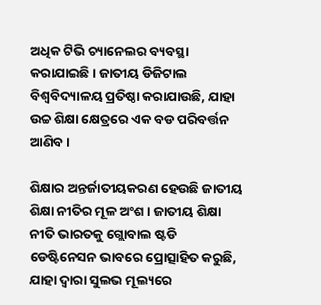ଅଧିକ ଟିଭି ଚ୍ୟାନେଲର ବ୍ୟବସ୍ଥା କରାଯାଇଛି । ଜାତୀୟ ଡିଜିଟାଲ ବିଶ୍ୱବିଦ୍ୟାଳୟ ପ୍ରତିଷ୍ଠା କରାଯାଉଛି, ଯାହା ଉଚ୍ଚ ଶିକ୍ଷା କ୍ଷେତ୍ରରେ ଏକ ବଡ ପରିବର୍ତ୍ତନ ଆଣିବ ।

ଶିକ୍ଷାର ଅନ୍ତର୍ଜାତୀୟକରଣ ହେଉଛି ଜାତୀୟ ଶିକ୍ଷା ନୀତିର ମୂଳ ଅଂଶ । ଜାତୀୟ ଶିକ୍ଷା ନୀତି ଭାରତକୁ ଗ୍ଲୋବାଲ ଷ୍ଟଡି ଡେଷ୍ଟିନେସନ ଭାବରେ ପ୍ରୋତ୍ସାହିତ କରୁଛି, ଯାହା ଦ୍ୱାରା ସୁଲଭ ମୂଲ୍ୟରେ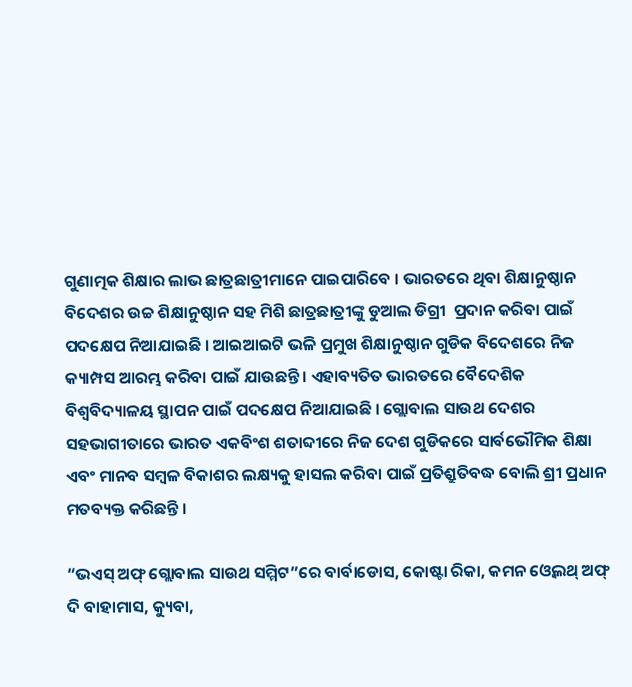ଗୁଣାତ୍ମକ ଶିକ୍ଷାର ଲାଭ ଛାତ୍ରଛାତ୍ରୀମାନେ ପାଇପାରିବେ । ଭାରତରେ ଥିବା ଶିକ୍ଷାନୁଷ୍ଠାନ ବିଦେଶର ଉଚ୍ଚ ଶିକ୍ଷାନୁଷ୍ଠାନ ସହ ମିଶି ଛାତ୍ରଛାତ୍ରୀଙ୍କୁ ଡୁଆଲ ଡିଗ୍ରୀ  ପ୍ରଦାନ କରିବା ପାଇଁ ପଦକ୍ଷେପ ନିଆଯାଇଛି । ଆଇଆଇଟି ଭଳି ପ୍ରମୁଖ ଶିକ୍ଷାନୁଷ୍ଠାନ ଗୁଡିକ ବିଦେଶରେ ନିଜ କ୍ୟାମ୍ପସ ଆରମ୍ଭ କରିବା ପାଇଁ ଯାଉଛନ୍ତି । ଏହାବ୍ୟତିତ ଭାରତରେ ବୈଦେଶିକ ବିଶ୍ୱବିଦ୍ୟାଳୟ ସ୍ଥାପନ ପାଇଁ ପଦକ୍ଷେପ ନିଆଯାଇଛି । ଗ୍ଲୋବାଲ ସାଉଥ ଦେଶର ସହଭାଗୀତାରେ ଭାରତ ଏକବିଂଶ ଶତାବ୍ଦୀରେ ନିଜ ଦେଶ ଗୁଡିକରେ ସାର୍ବଭୌମିକ ଶିକ୍ଷା ଏବଂ ମାନବ ସମ୍ବଳ ବିକାଶର ଲକ୍ଷ୍ୟକୁ ହାସଲ କରିବା ପାଇଁ ପ୍ରତିଶ୍ରୁତିବଦ୍ଧ ବୋଲି ଶ୍ରୀ ପ୍ରଧାନ ମତବ୍ୟକ୍ତ କରିଛନ୍ତି ।

“ଭଏସ୍ ଅଫ୍ ଗ୍ଲୋବାଲ ସାଉଥ ସମ୍ମିଟ”ରେ ବାର୍ବାଡୋସ, କୋଷ୍ଟା ରିକା, କମନ ଓ୍ୱେଲଥ୍ ଅଫ୍ ଦି ବାହାମାସ, କ୍ୟୁବା,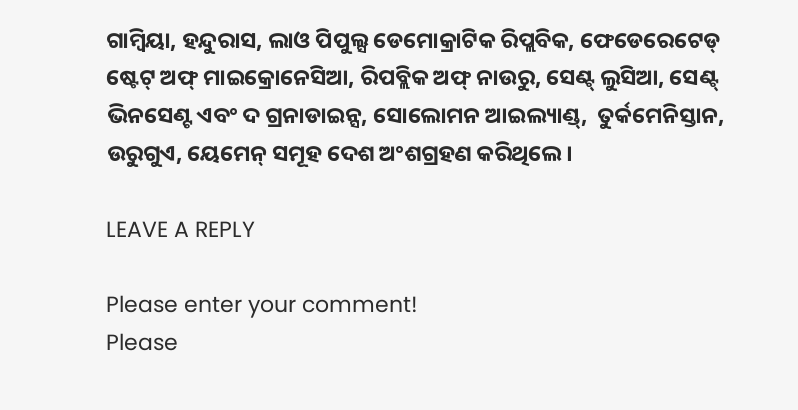ଗାମ୍ବିୟା, ହନ୍ଦୁରାସ, ଲାଓ ପିପୁଲ୍ସ ଡେମୋକ୍ରାଟିକ ରିପ୍ଲବିକ, ଫେଡେରେଟେଡ୍ ଷ୍ଟେଟ୍ ଅଫ୍ ମାଇକ୍ରୋନେସିଆ, ରିପବ୍ଲିକ ଅଫ୍ ନାଉରୁ, ସେଣ୍ଟ୍ ଲୁସିଆ, ସେଣ୍ଟ୍ ଭିନସେଣ୍ଟ ଏବଂ ଦ ଗ୍ରନାଡାଇନ୍ସ, ସୋଲୋମନ ଆଇଲ୍ୟାଣ୍ଡ୍,  ତୁର୍କମେନିସ୍ତାନ,  ଉରୁଗୁଏ, ୟେମେନ୍ ସମୂହ ଦେଶ ଅଂଶଗ୍ରହଣ କରିଥିଲେ ।

LEAVE A REPLY

Please enter your comment!
Please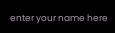enter your name here